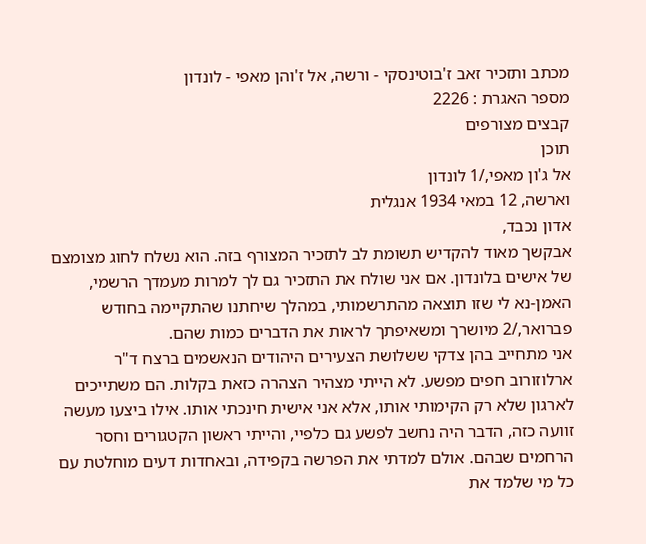מכתב ותזכיר זאב ז'בוטינסקי - ורשה, אל ז'והן מאפי - לונדון
מספר האגרת : 2226
קבצים מצורפים
תוכן
אל ג'ון מאפי,/1 לונדון
וארשה, 12 במאי 1934 אנגלית
אדון נכבד,
אבקשך מאוד להקדיש תשומת לב לתזכיר המצורף בזה. הוא נשלח לחוג מצומצם של אישים בלונדון. אם אני שולח את התזכיר גם לך למרות מעמדך הרשמי, האמן-נא לי שזו תוצאה מהתרשמותי, במהלך שיחתנו שהתקיימה בחודש פברואר,/2 מיושרך ומשאיפתך לראות את הדברים כמות שהם.
אני מתחייב בהן צדקי ששלושת הצעירים היהודים הנאשמים ברצח ד"ר ארלוזורוב חפים מפשע. לא הייתי מצהיר הצהרה כזאת בקלות. הם משתייכים לארגון שלא רק הקימותי אותו, אלא אני אישית חינכתי אותו. אילו ביצעו מעשה זוועה כזה, הדבר היה נחשב לפשע גם כלפיי, והייתי ראשון הקטגורים וחסר הרחמים שבהם. אולם למדתי את הפרשה בקפידה, ובאחדות דעים מוחלטת עם כל מי שלמד את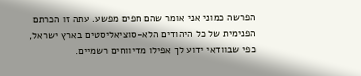הפרשה כמוני אני אומר שהם חפים מפשע. עתה זו הכרתם הפנימית של כל היהודים הלא-סוציאליסטים בארץ ישראל,
כפי שבוודאי ידוע לך אפילו מדיווחים רשמיים.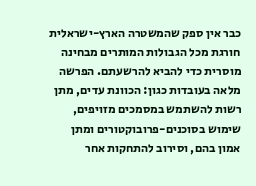כבר אין ספק שהמשטרה הארץ-ישראלית חורגת מכל הגבולות המותרים מבחינה מוסרית כדי להביא להרשעתם. הפרשה מלאה בעובדות כגון: הכוונת עדים, מתן רשות להשתמש במסמכים מזויפים, שימוש בסוכנים-פרובוקטורים ומתן אמון בהם, וסירוב להתחקות אחר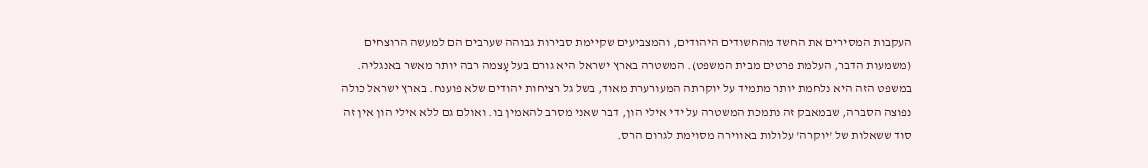העקבות המסירים את החשד מהחשודים היהודים, והמצביעים שקיימת סבירות גבוהה שערבים הם למעשה הרוצחים (משמעות הדבר, העלמת פרטים מבית המשפט). המשטרה בארץ ישראל היא גורם בעל עָצמה רבה יותר מאשר באנגליה. במשפט הזה היא נלחמת יותר מתמיד על יוקרתה המעורערת מאוד, בשל גל רציחות יהודים שלא פוענח. בארץ ישראל כולה נפוצה הסברה, שבמאבק זה נתמכת המשטרה על ידי אילי הון, דבר שאני מסרב להאמין בו. ואולם גם ללא אילי הון אין זה סוד ששאלות של 'יוקרה' עלולות באווירה מסוימת לגרום הרס.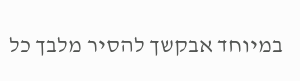במיוחד אבקשך להסיר מלבך כל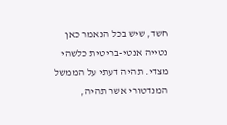חשד, שיש בכל הנאמר כאן נטייה אנטי-בריטית כלשהי מצדי. תהיה דעתי על הממשל המנדטורי אשר תהיה,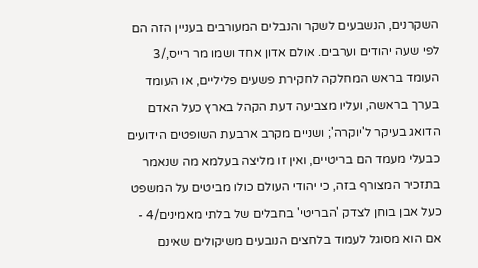השקרנים, הנשבעים לשקר והנבלים המעורבים בעניין הזה הם לפי שעה יהודים וערבים. אולם אדון אחד ושמו מר רייס,/3 העומד בראש המחלקה לחקירת פשעים פליליים, או העומד בערך בראשה, ועליו מצביעה דעת הקהל בארץ כעל האדם הדואג בעיקר ל'יוקרה'; ושניים מקרב ארבעת השופטים הידועים כבעלי מעמד הם בריטיים, ואין זו מליצה בעלמא מה שנאמר בתזכיר המצורף בזה, כי יהודי העולם כולו מביטים על המשפט כעל אבן בוחן לצדק 'הבריטי' בחבלים של בלתי מאמינים/4 - אם הוא מסוגל לעמוד בלחצים הנובעים משיקולים שאינם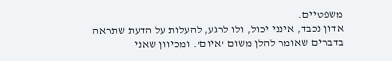משפטיים.
אדון נכבד, אינני יכול, ולו לרגע, להעלות על הדעת שתראה בדברים שאומר להלן משום 'איום'. ומכיוון שאני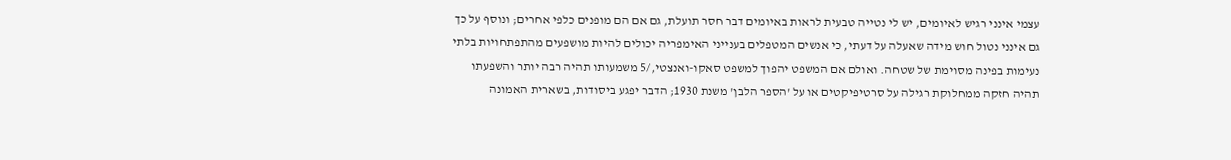עצמי אינני רגיש לאיומים, יש לי נטייה טבעית לראות באיומים דבר חסר תועלת, גם אם הם מופנים כלפי אחרים; ונוסף על כך גם אינני נטול חוש מידה שאעלה על דעתי, כי אנשים המטפלים בענייני האימפריה יכולים להיות מושפעים מהתפתחויות בלתי נעימות בפינה מסוימת של שטחה. ואולם אם המשפט יהפוך למשפט סאקו-ואנצטי,/5 משמעותו תהיה רבה יותר והשפעתו תהיה חזקה ממחלוקת רגילה על סרטיפיקטים או על 'הספר הלבן' משנת 1930; הדבר יפגע ביסודות, בשארית האמונה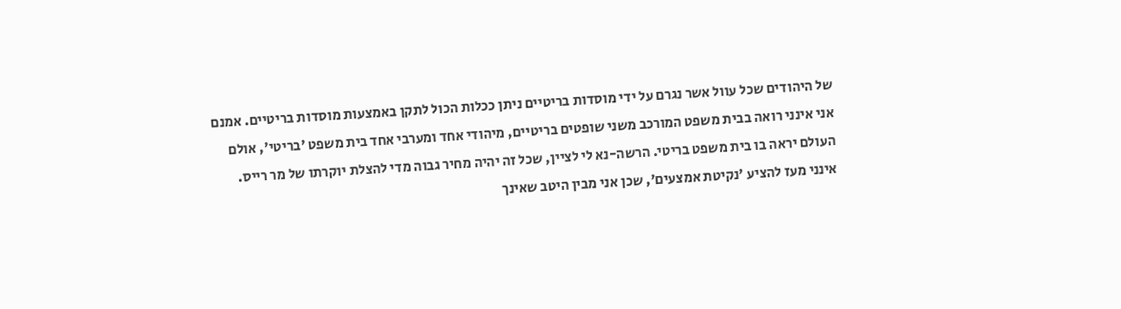של היהודים שכל עוול אשר נגרם על ידי מוסדות בריטיים ניתן ככלות הכול לתקן באמצעות מוסדות בריטיים. אמנם אני אינני רואה בבית משפט המורכב משני שופטים בריטיים, מיהודי אחד ומערבי אחד בית משפט 'בריטי', אולם העולם יראה בו בית משפט בריטי. הרשה-נא לי לציין, שכל זה יהיה מחיר גבוה מדי להצלת יוקרתו של מר רייס.
אינני מעז להציע 'נקיטת אמצעים', שכן אני מבין היטב שאינך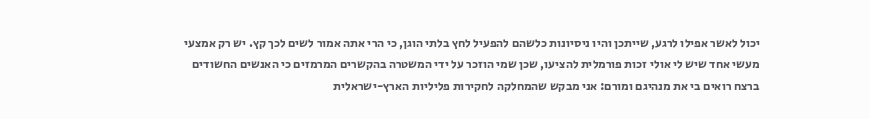יכול לאשר אפילו לרגע, שייתכן והיו ניסיונות כלשהם להפעיל לחץ בלתי הוגן, כי הרי אתה אמור לשים לכך קץ. יש רק אמצעי מעשי אחד שיש לי אולי זכות פורמלית להציעו, שכן שמי הוזכר על ידי המשטרה בהקשרים המרמזים כי האנשים החשודים ברצח רואים בי את מנהיגם ומורם: אני מבקש שהמחלקה לחקירות פליליות הארץ-ישראלית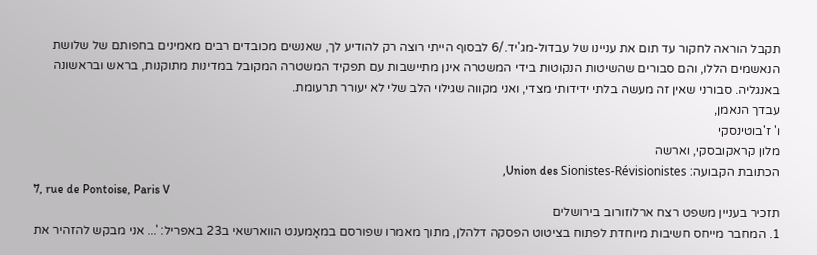תקבל הוראה לחקור עד תום את עניינו של עבדול-מג'יד./6 לבסוף הייתי רוצה רק להודיע לך, שאנשים מכובדים רבים מאמינים בחפותם של שלושת הנאשמים הללו, והם סבורים שהשיטות הנקוטות בידי המשטרה אינן מתיישבות עם תפקיד המשטרה המקובל במדינות מתוקנות, בראש ובראשונה באנגליה. סבורני שאין זה מעשה בלתי ידידותי מצדי, ואני מקווה שגילוי הלב שלי לא יעורר תרעומת.
עבדך הנאמן,
ו' ז'בוטינסקי
מלון קראקובסקי, וארשה
הכתובת הקבועה: Union des Sionistes-Révisionistes,
7, rue de Pontoise, Paris V
תזכיר בעניין משפט רצח ארלוזורוב בירושלים
1. המחבר מייחס חשיבות מיוחדת לפתוח בציטוט הפסקה דלהלן, מתוך מאמרו שפורסם במאָמענט הווארשאי ב23 באפריל: '... אני מבקש להזהיר את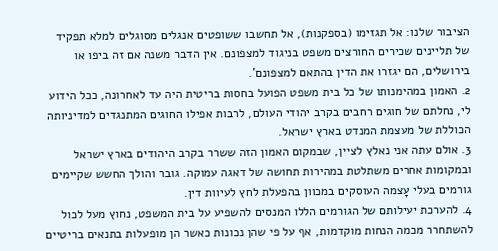הציבור שלנו: אל תגזימו (בספקנות), אל תחשבו ששופטים אנגלים מסוגלים למלא תפקיד של תליינים שכירים החורצים משפט בניגוד למצפונם. אין הדבר משנה אם זה ביפו או בירושלים, הם יגזרו את הדין בהתאם למצפונם'.
2. האמון במהימנותו של כל בית משפט הפועל בחסות בריטית היה עד לאחרונה, ככל הידוע לי, נחלתם של חוגים רחבים בקרב יהודי העולם, לרבות אפילו החוגים המתנגדים למדיניותה הכוללת של מעצמת המנדט בארץ ישראל.
3. אולם עתה אני נאלץ לציין, שבמקום האמון הזה ששרר בקרב היהודים בארץ ישראל ובמקומות אחרים משתלטת במהירות תחושה של דאגה עמוקה. גובר והולך החשש שקיימים גורמים בעלי עָצמה העוסקים במכוון בהפעלת לחץ לעיוות דין.
4. להערכת יעילותם של הגורמים הללו המנסים להשפיע על בית המשפט, נחוץ מעל לכול להשתחרר מכמה הנחות מוקדמות, אף על פי שהן נכונות כאשר הן מופעלות בתנאים בריטיים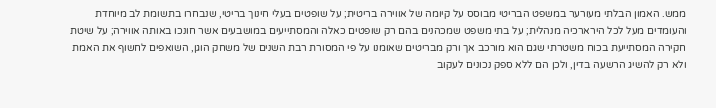ממש. האמון הבלתי מעורער במשפט הבריטי מבוסס על קיומה של אווירה בריטית; על שופטים בעלי חינוך בריטי, שנבחרו בתשומת לב מיוחדת והעומדים מעל לכל הירארכיה מנהלית; על בתי משפט שמכהנים בהם רק שופטים כאלה והמסתייעים במושבעים אשר חונכו באותה אווירה; על שיטת חקירה המסתייעת בכוח משטרתי שגם הוא מורכב אך ורק מבריטים שאומנו על פי המסורת רבת השנים של משחק הוגן, השואפים לחשוף את האמת ולא רק להשיג הרשעה בדין, ולכן הם ללא ספק נכונים לעקוב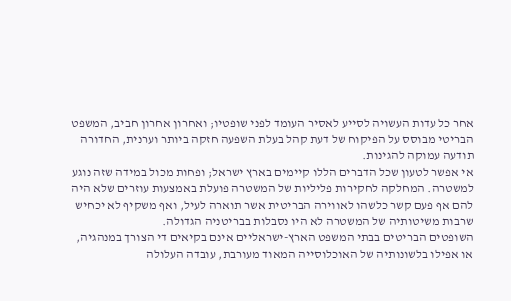אחר כל עדות העשויה לסייע לאסיר העומד לפני שופטיו; ואחרון אחרון חביב, המשפט הבריטי מבוסס על הפיקוח של דעת קהל בעלת השפעה חזקה ביותר וערנית, החדורה תודעה עמוקה להגינות.
אי אפשר לטעון שכל הדברים הללו קיימים בארץ ישראל; ופחות מכול במידה שזה נוגע למשטרה. המחלקה לחקירות פליליות של המשטרה פועלת באמצעות עוזרים שלא היה להם אף פעם קשר כלשהו לאווירה הבריטית אשר תוארה לעיל, ואף משקיף לא יכחיש שרבות משיטותיה של המשטרה לא היו נסבלות בבריטניה הגדולה.
השופטים הבריטים בבתי המשפט הארץ-ישראליים אינם בקיאים די הצורך במנהגיה, או אפילו בלשונותיה של האוכלוסייה המאוד מעורבת, עובדה העלולה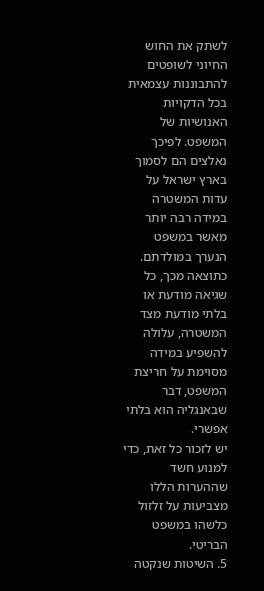לשתק את החוש החיוני לשופטים להתבוננות עצמאית בכל הדקויות האנושיות של המשפט. לפיכך נאלצים הם לסמוך בארץ ישראל על עדות המשטרה במידה רבה יותר מאשר במשפט הנערך במולדתם. כתוצאה מכך, כל שגיאה מודעת או בלתי מודעת מצד המשטרה, עלולה להשפיע במידה מסוימת על חריצת המשפט, דבר שבאנגליה הוא בלתי אפשרי.
יש לזכור כל זאת, כדי למנוע חשד שההערות הללו מצביעות על זלזול כלשהו במשפט הבריטי.
5. השיטות שנקטה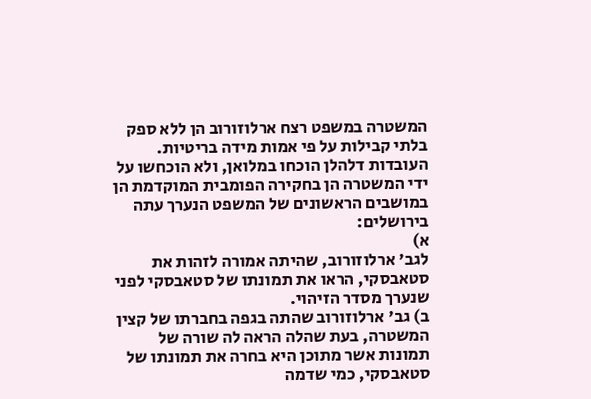המשטרה במשפט רצח ארלוזורוב הן ללא ספק בלתי קבילות על פי אמות מידה בריטיות. העובדות דלהלן הוכחו במלואן, ולא הוכחשו על ידי המשטרה הן בחקירה הפומבית המוקדמת הן במושבים הראשונים של המשפט הנערך עתה בירושלים:
א)
לגב' ארלוזורוב, שהיתה אמורה לזהות את סטאבסקי, הראו את תמונתו של סטאבסקי לפני שנערך מסדר הזיהוי.
ב) גב' ארלוזורוב שהתה בגפה בחברתו של קצין המשטרה, בעת שהלה הראה לה שורה של תמונות אשר מתוכן היא בחרה את תמונתו של סטאבסקי, כמי שדמה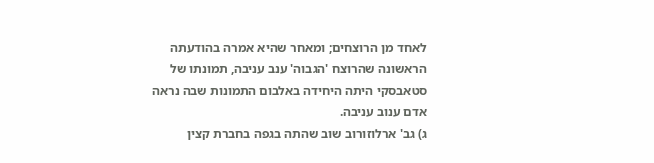לאחד מן הרוצחים; ומאחר שהיא אמרה בהודעתה הראשונה שהרוצח 'הגבוה' ענב עניבה, תמונתו של סטאבסקי היתה היחידה באלבום התמונות שבה נראה אדם ענוב עניבה.
ג) גב' ארלוזורוב שוב שהתה בגפה בחברת קצין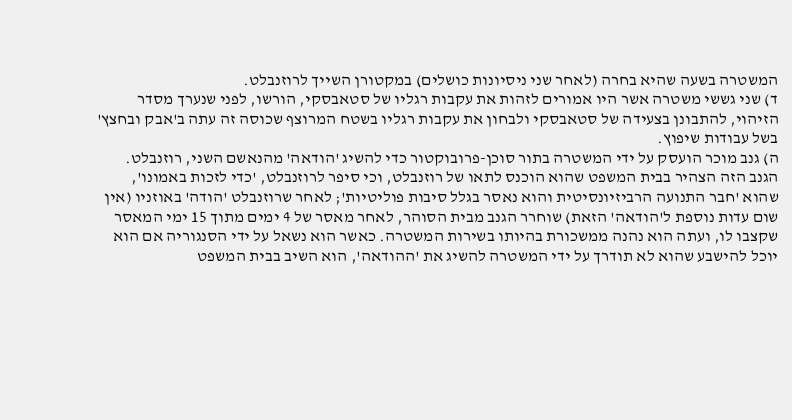המשטרה בשעה שהיא בחרה (לאחר שני ניסיונות כושלים) במקטורן השייך לרוזנבלט.
ד) שני גששי משטרה אשר היו אמורים לזהות את עקבות רגליו של סטאבסקי, הורשו, לפני שנערך מסדר הזיהוי, להתבונן בצעידה של סטאבסקי ולבחון את עקבות רגליו בשטח המרוצף שכוסה זה עתה ב'אבק ובחצץ' בשל עבודות שיפוץ.
ה) גנב מוכר הועסק על ידי המשטרה בתור סוכן-פרובוקטור כדי להשיג 'הודאה' מהנאשם השני, רוזנבלט. הגנב הזה הצהיר בבית המשפט שהוא הוכנס לתאו של רוזנבלט, וכי סיפר לרוזנבלט, 'כדי לזכות באמונו', שהוא 'חבר התנועה הרביזיונסיטית והוא נאסר בגלל סיבות פוליטיות'; לאחר שרוזנבלט 'הודה' באוזניו (אין שום עדות נוספת ל'הודאה' הזאת) שוחרר הגנב מבית הסוהר, לאחר מאסר של 4 ימים מתוך 15 ימי המאסר שקצבו לו, ועתה הוא נהנה ממשכורת בהיותו בשירות המשטרה. כאשר הוא נשאל על ידי הסנגוריה אם הוא יוכל להישבע שהוא לא תודרך על ידי המשטרה להשיג את 'ההודאה', הוא השיב בבית המשפט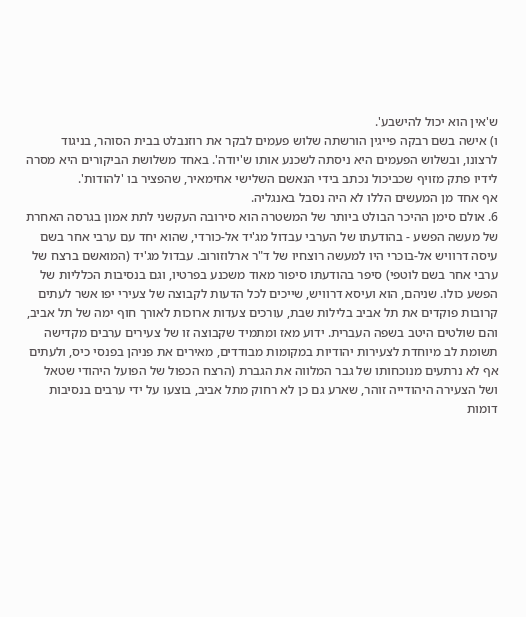ש'אין הוא יכול להישבע'.
ו) אישה בשם רבקה פייגין הורשתה שלוש פעמים לבקר את רוזנבלט בבית הסוהר, בניגוד לרצונו, ובשלוש הפעמים היא ניסתה לשכנע אותו ש'יודה'. באחד משלושת הביקורים היא מסרה לידיו פתק מזויף שכביכול נכתב בידי הנאשם השלישי אחימאיר, שהפציר בו 'להודות'.
אף אחד מן המעשים הללו לא היה נסבל באנגליה.
6. אולם סימן ההיכר הבולט ביותר של המשטרה הוא סירובה העקשני לתת אמון בגרסה האחרת של מעשה הפשע - בהודעתו של הערבי עבדול מג'יד אל-כורדי, שהוא יחד עם ערבי אחר בשם עיסה דרוויש אל-בוכרי היו למעשה רוצחיו של ד"ר ארלוזורוב. עבדול מג'יד (המואשם ברצח של ערבי אחר בשם לוטפי) סיפר בהודעתו סיפור מאוד משכנע בפרטיו, וגם בנסיבות הכלליות של הפשע כולו. שניהם, הוא ועיסא דרוויש, שייכים לכל הדעות לקבוצה של צעירי יפו אשר לעתים קרובות פוקדים את תל אביב בלילות שבת, עורכים צעדות ארוכות לאורך חוף ימה של תל אביב, והם שולטים היטב בשפה העברית. ידוע מאז ומתמיד שקבוצה זו של צעירים ערבים מקדישה תשומת לב מיוחדת לצעירות יהודיות במקומות מבודדים, מאירים את פניהן בפנסי כיס, ולעתים אף לא נרתעים מנוכחותו של גבר המלווה את הגברת (הרצח הכפול של הפועל היהודי שטאל ושל הצעירה היהודייה זוהר, שארע גם כן לא רחוק מתל אביב, בוצעו על ידי ערבים בנסיבות דומות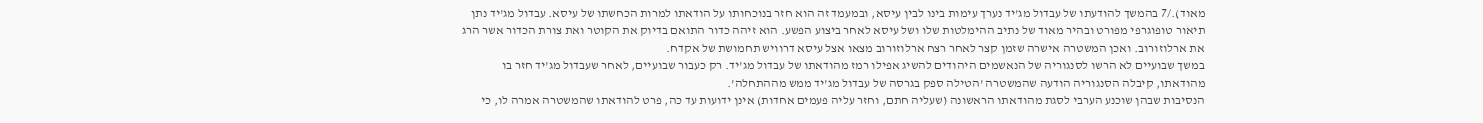מאוד)./7 בהמשך להודעתו של עבדול מג'יד נערך עימות בינו לבין עיסא, ובמעמד זה הוא חזר בנוכחותו על הודאתו למרות הכחשתו של עיסא. עבדול מג'יד נתן תיאור טופוגרפי מפורט ובהיר מאוד של נתיב ההימלטות שלו ושל עיסא לאחר ביצוע הפשע. הוא זיהה כדור התואם בדיוק את הקוטר ואת צורת הכדור אשר הרג את ארלוזורוב. ואכן המשטרה אישרה שזמן קצר לאחר רצח ארלוזורוב מצאו אצל עיסא דרוויש תחמושת של אקדח.
במשך שבועיים לא הרשו לסנגוריה של הנאשמים היהודים להשיג אפילו רמז מהודאתו של עבדול מג'יד. רק כעבור שבועיים, לאחר שעבדול מג'יד חזר בו מהודאתו, קיבלה הסנגוריה הודעה שהמשטרה 'הטילה ספק בגרסה של עבדול מג'יד ממש מההתחלה'.
הנסיבות שבהן שוכנע הערבי לסגת מהודאתו הראשונה (שעליה חתם, וחזר עליה פעמים אחדות) אינן ידועות עד כה, פרט להודאתו שהמשטרה אמרה לו, כי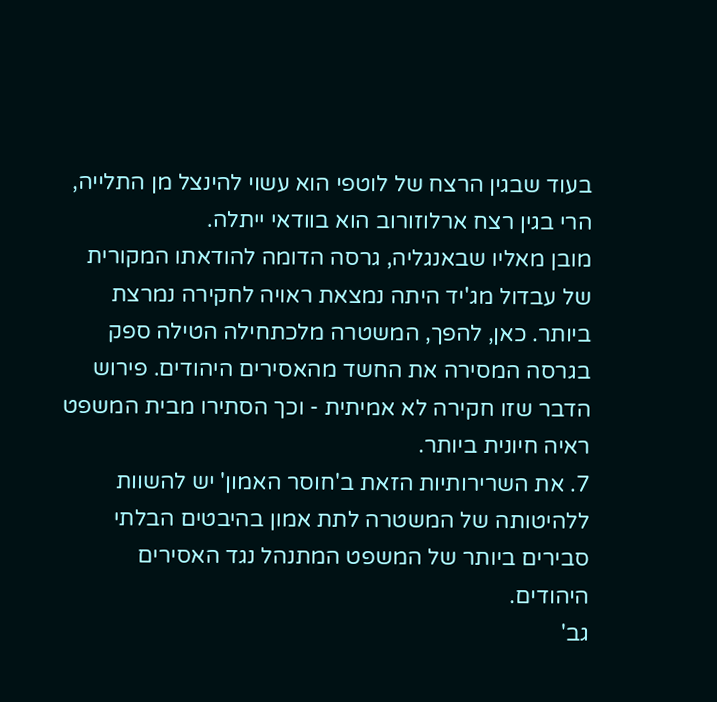בעוד שבגין הרצח של לוטפי הוא עשוי להינצל מן התלייה, הרי בגין רצח ארלוזורוב הוא בוודאי ייתלה.
מובן מאליו שבאנגליה, גרסה הדומה להודאתו המקורית של עבדול מג'יד היתה נמצאת ראויה לחקירה נמרצת ביותר. כאן, להפך, המשטרה מלכתחילה הטילה ספק בגרסה המסירה את החשד מהאסירים היהודים. פירוש הדבר שזו חקירה לא אמיתית - וכך הסתירו מבית המשפט ראיה חיונית ביותר.
7. את השרירותיות הזאת ב'חוסר האמון' יש להשוות ללהיטותה של המשטרה לתת אמון בהיבטים הבלתי סבירים ביותר של המשפט המתנהל נגד האסירים היהודים.
גב'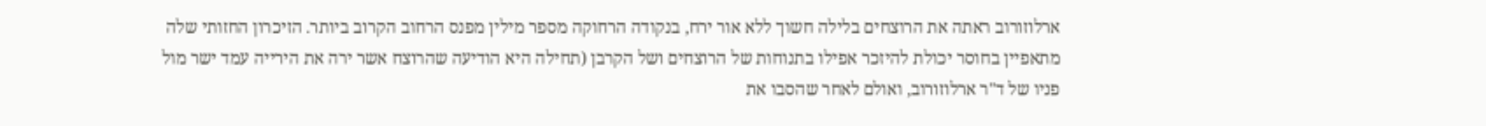ארלוזורוב ראתה את הרוצחים בלילה חשוך ללא אור ירח, בנקודה הרחוקה מספר מילין מפנס הרחוב הקרוב ביותר. הזיכרון החזותי שלה מתאפיין בחוסר יכולת להיזכר אפילו בתנוחות של הרוצחים ושל הקרבן (תחילה היא הודיעה שהרוצח אשר ירה את הירייה עמד ישר מול פניו של ד"ר ארלוזורוב, ואולם לאחר שהסבו את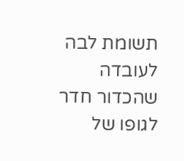תשומת לבה לעובדה שהכדור חדר לגופו של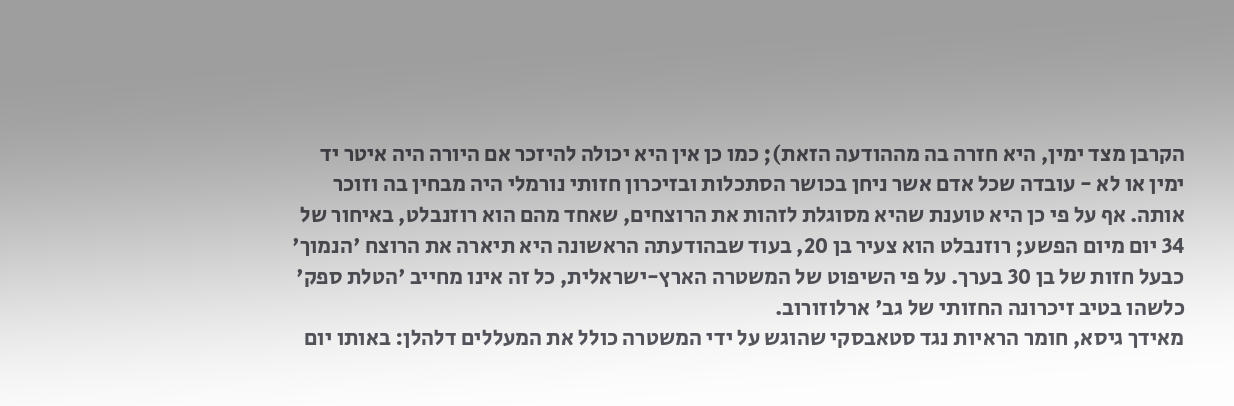הקרבן מצד ימין, היא חזרה בה מההודעה הזאת); כמו כן אין היא יכולה להיזכר אם היורה היה איטר יד ימין או לא - עובדה שכל אדם אשר ניחן בכושר הסתכלות ובזיכרון חזותי נורמלי היה מבחין בה וזוכר אותה. אף על פי כן היא טוענת שהיא מסוגלת לזהות את הרוצחים, שאחד מהם הוא רוזנבלט, באיחור של 34 יום מיום הפשע; רוזנבלט הוא צעיר בן 20, בעוד שבהודעתה הראשונה היא תיארה את הרוצח 'הנמוך' כבעל חזות של בן 30 בערך. על פי השיפוט של המשטרה הארץ-ישראלית, כל זה אינו מחייב 'הטלת ספק' כלשהו בטיב זיכרונה החזותי של גב' ארלוזורוב.
מאידך גיסא, חומר הראיות נגד סטאבסקי שהוגש על ידי המשטרה כולל את המעללים דלהלן: באותו יום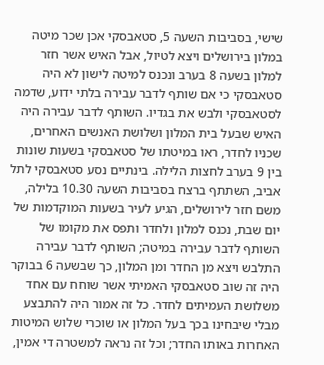שישי, בסביבות השעה 5, סטאבסקי אכן שכר מיטה במלון בירושלים ויצא לטיול, אבל האיש אשר חזר למלון בשעה 8 בערב ונכנס למיטה לישון לא היה סטאבסקי כי אם שותף לדבר עבירה בלתי ידוע, שדמה לסטאבסקי ולבש את בגדיו. השותף לדבר עבירה היה האיש שבעל בית המלון ושלושת האנשים האחרים, שכניו לחדר, ראו במיטתו של סטאבסקי בשעות שונות בין 9 בערב לחצות הלילה. בינתיים נסע סטאבסקי לתל אביב, השתתף ברצח בסביבות השעה 10.30 בלילה, משם חזר לירושלים, הגיע לעיר בשעות המוקדמות של יום שבת, נכנס למלון ולחדר ותפס את מקומו של השותף לדבר עבירה במיטה; השותף לדבר עבירה התלבש ויצא מן החדר ומן המלון, כך שבשעה 6 בבוקר היה זה שוב סטאבסקי האמיתי אשר שוחח עם אחד משלושת העמיתים לחדר. כל זה אמור היה להתבצע מבלי שיבחינו בכך בעל המלון או שוכרי שלוש המיטות האחרות באותו החדר; וכל זה נראה למשטרה די אמין,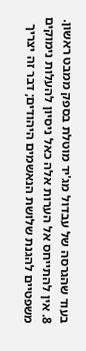בעוד שהגרסה של עבדול מג'יד מוטלת בספק ממבט ראשון.
8. אין להתייחס אל הערות אלה כאל ניסיון להעלות נימוקים משפטיים להגנת שלושת הנאשמים היהודים; דבר זה יצריך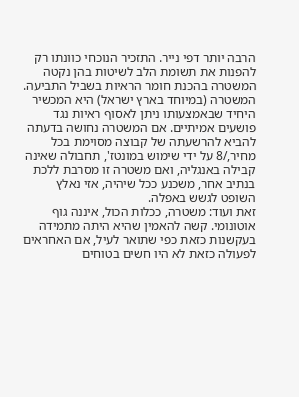הרבה יותר דפי נייר. התזכיר הנוכחי כוונתו רק להפנות את תשומת הלב לשיטות בהן נקטה המשטרה בהכנת חומר הראיות בשביל התביעה. המשטרה (במיוחד בארץ ישראל) היא המכשיר היחיד שבאמצעותו ניתן לאסוף ראיות נגד פושעים אמיתיים. אם המשטרה נחושה בדעתה להביא להרשעתה של קבוצה מסוימת בכל מחיר,/8 על ידי שימוש במונטז', תחבולה שאינה קבילה באנגליה, ואם משטרה זו מסרבת ללכת בנתיב אחר, משכנע ככל שיהיה, אזי נאלץ השופט לגשש באפלה.
זאת ועוד: משטרה, ככלות הכול, איננה גוף אוטונומי. קשה להאמין שהיא היתה מתמידה בעקשנות כזאת כפי שתואר לעיל, אם האחראים לפעולה כזאת לא היו חשים בטוחים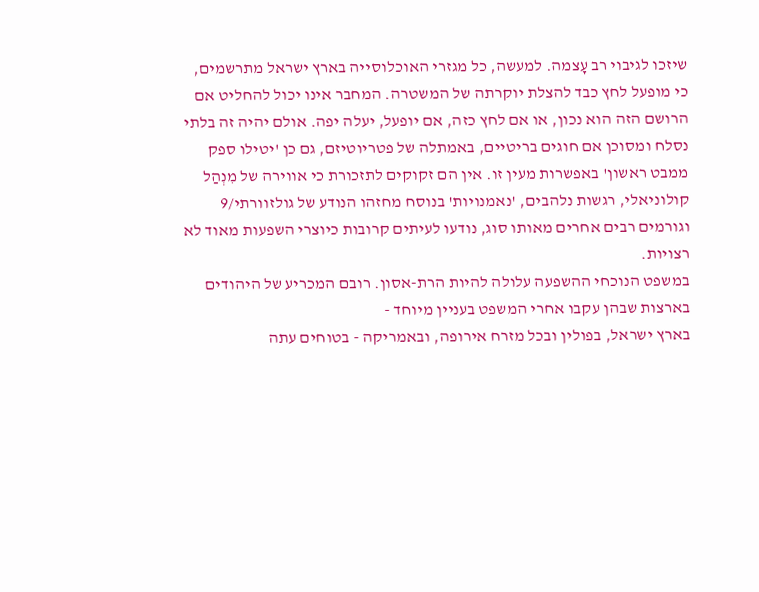שיזכו לגיבוי רב עָצמה. למעשה, כל מגזרי האוכלוסייה בארץ ישראל מתרשמים, כי מופעל לחץ כבד להצלת יוקרתה של המשטרה. המחבר אינו יכול להחליט אם הרושם הזה הוא נכון, או אם לחץ כזה, אם יופעל, יעלה יפה. אולם יהיה זה בלתי נסלח ומסוכן אם חוגים בריטיים, באמתלה של פטריוטיזם, גם כן 'יטילו ספק ממבט ראשון' באפשרות מעין זו. אין הם זקוקים לתזכורת כי אווירה של מִנְהַל קולוניאלי, רגשות נלהבים, 'נאמנויות' בנוסח מחזהו הנודע של גולזוורתי/9 וגורמים רבים אחרים מאותו סוג, נודעו לעיתים קרובות כיוצרי השפעות מאוד לא רצויות.
במשפט הנוכחי ההשפעה עלולה להיות הרת-אסון. רובם המכריע של היהודים בארצות שבהן עקבו אחרי המשפט בעניין מיוחד -
בארץ ישראל, בפולין ובכל מזרח אירופה, ובאמריקה - בטוחים עתה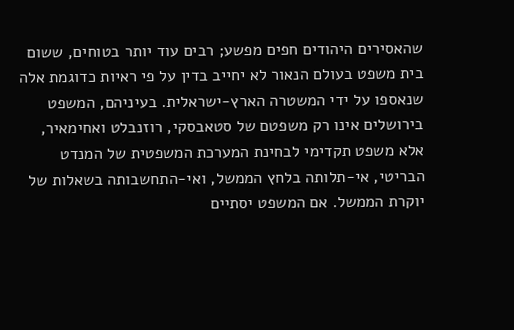שהאסירים היהודים חפים מפשע; רבים עוד יותר בטוחים, ששום בית משפט בעולם הנאור לא יחייב בדין על פי ראיות כדוגמת אלה שנאספו על ידי המשטרה הארץ-ישראלית. בעיניהם, המשפט בירושלים אינו רק משפטם של סטאבסקי, רוזנבלט ואחימאיר, אלא משפט תקדימי לבחינת המערכת המשפטית של המנדט הבריטי, אי-תלותה בלחץ הממשל, ואי-התחשבותה בשאלות של יוקרת הממשל. אם המשפט יסתיים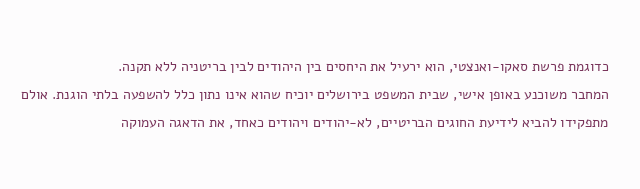כדוגמת פרשת סאקו-ואנצטי, הוא ירעיל את היחסים בין היהודים לבין בריטניה ללא תקנה.
המחבר משוכנע באופן אישי, שבית המשפט בירושלים יוכיח שהוא אינו נתון כלל להשפעה בלתי הוגנת. אולם מתפקידו להביא לידיעת החוגים הבריטיים, לא-יהודים ויהודים כאחד, את הדאגה העמוקה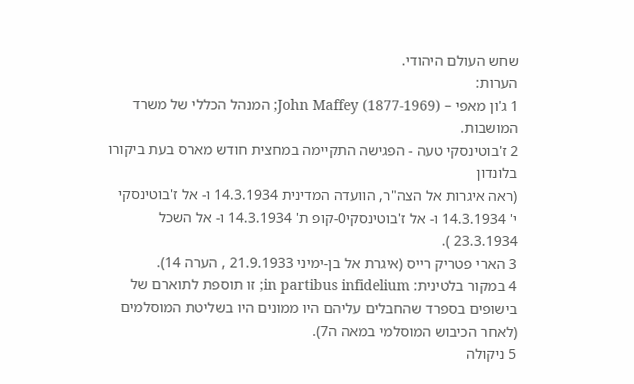שחש העולם היהודי.
הערות:
1 ג'ון מאפי – John Maffey (1877-1969); המנהל הכללי של משרד המושבות.
2 ז'בוטינסקי טעה - הפגישה התקיימה במחצית חודש מארס בעת ביקורו בלונדון
(ראה איגרות אל הצה"ר, הוועדה המדינית 14.3.1934 ו- אל ז'בוטינסקי י' 14.3.1934 ו- אל ז'בוטינסקי0-קופ ת' 14.3.1934 ו- אל השכל 23.3.1934 ).
3 הארי פטריק רייס (איגרת אל בן-ימיני 21.9.1933 , הערה 14).
4 במקור בלטינית: in partibus infidelium; זו תוספת לתוארם של בישופים בספרד שהחבלים עליהם היו ממונים היו בשליטת המוסלמים (לאחר הכיבוש המוסלמי במאה ה7).
5 ניקולה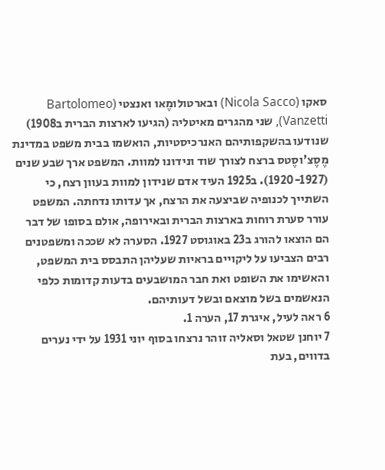סאקו (Nicola Sacco) ובארטולומֶאו ואנצטי (Bartolomeo Vanzetti), שני מהגרים מאיטליה (הגיעו לארצות הברית ב1908) שנודעו בהשקפותיהם האנרכיסטיות, הואשמו בבית משפט במדינת מֶסֶצ'וסֶטס ברצח לצורך שוד ונידונו למוות. המשפט ארך שבע שנים (1920-1927). ב1925 העיד אדם שנידון למוות בעוון רצח, כי השתייך לכנופיה שביצעה את הרצח, אך עדותו נדחתה. המשפט עורר סערת רוחות בארצות הברית ובאירופה, אולם בסופו של דבר הם הוצאו להורג ב23 באוגוסט 1927. הסערה לא שככה ומשפטנים רבים הצביעו על ליקויים בראיות שעליהן התבסס בית המשפט, והאשימו את השופט ואת חבר המושבעים בדעות קדומות כלפי הנאשמים בשל מוצאם ובשל דעותיהם.
6 ראה לעיל, איגרת 17, הערה 1.
7 יוחנן שטאל וסאליה זוהר נרצחו בסוף יוני 1931 על ידי נערים בדווים, בעת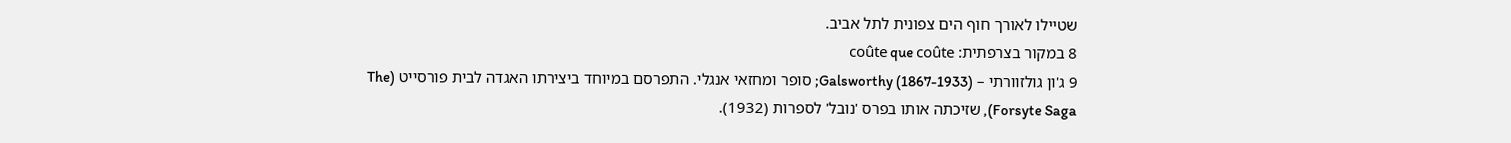שטיילו לאורך חוף הים צפונית לתל אביב.
8 במקור בצרפתית: coûte que coûte
9 ג'ון גולזוורתי – Galsworthy (1867-1933); סופר ומחזאי אנגלי. התפרסם במיוחד ביצירתו האגדה לבית פורסייט (The Forsyte Saga), שזיכתה אותו בפרס 'נובל' לספרות (1932).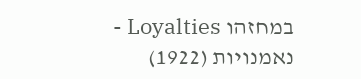במחזהו Loyalties -
נאמנויות (1922)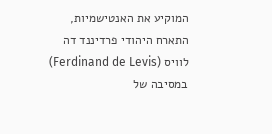המוקיע את האנטישמיות, התארח היהודי פרדיננד דה לוויס (Ferdinand de Levis) במסיבה של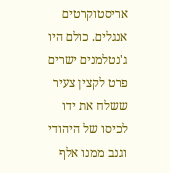אריסטוקרטים אנגלים. כולם היו ג'נטלמנים ישרים פרט לקצין צעיר ששלח את ידו לכיסו של היהודי וגנב ממנו אלף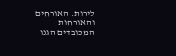לירות. האורחים והאורחות המכובדים הגנו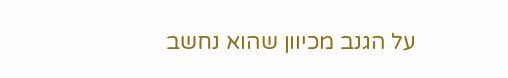על הגנב מכיוון שהוא נחשב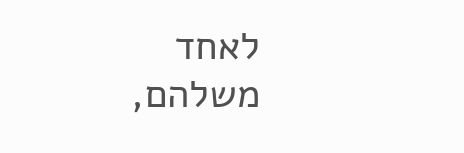לאחד משלהם,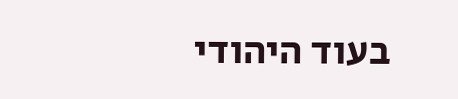בעוד היהודי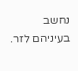נחשב בעיניהם לזר.